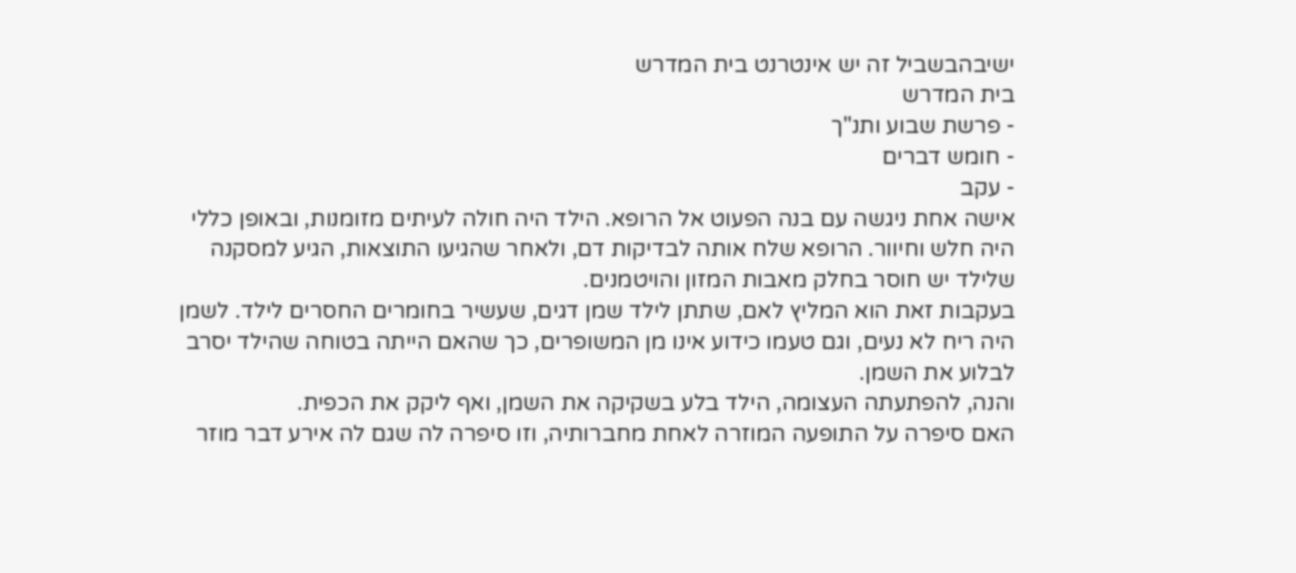ישיבהבשביל זה יש אינטרנט בית המדרש
בית המדרש
- פרשת שבוע ותנ"ך
- חומש דברים
- עקב
אישה אחת ניגשה עם בנה הפעוט אל הרופא. הילד היה חולה לעיתים מזומנות, ובאופן כללי היה חלש וחיוור. הרופא שלח אותה לבדיקות דם, ולאחר שהגיעו התוצאות, הגיע למסקנה שלילד יש חוסר בחלק מאבות המזון והויטמנים.
בעקבות זאת הוא המליץ לאם, שתתן לילד שמן דגים, שעשיר בחומרים החסרים לילד. לשמן היה ריח לא נעים, וגם טעמו כידוע אינו מן המשופרים, כך שהאם הייתה בטוחה שהילד יסרב לבלוע את השמן.
והנה, להפתעתה העצומה, הילד בלע בשקיקה את השמן, ואף ליקק את הכפית.
האם סיפרה על התופעה המוזרה לאחת מחברותיה, וזו סיפרה לה שגם לה אירע דבר מוזר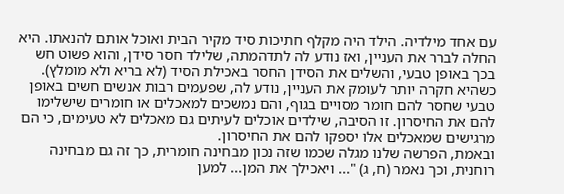עם אחד מילדיה. הילד היה מקלף חתיכות סיד מקיר הבית ואוכל אותם להנאתו. היא החלה לברר את העניין, ואז נודע לה לתדהמתה, שלילד חסר סידן, והוא פשוט חש בכך באופן טבעי, והשלים את הסידן החסר באכילת הסיד (לא בריא ולא מומלץ).
כשהיא חקרה יותר לעומק את העניין, נודע לה, שפעמים רבות אנשים חשים באופן טבעי שחסר להם חומר מסויים בגוף, והם נמשכים למאכלים או חומרים שישלימו להם את החיסרון. זו הסיבה, שילדים אוכלים לעיתים גם מאכלים לא טעימים, כי הם מרגישים שמאכלים אלו יספקו להם את החיסרון.
ובאמת, הפרשה שלנו מגלה שכמו שזה נכון מבחינה חומרית, כך זה גם מבחינה רוחנית, וכך נאמר (ח, ג) "... ויאכילך את המן... למען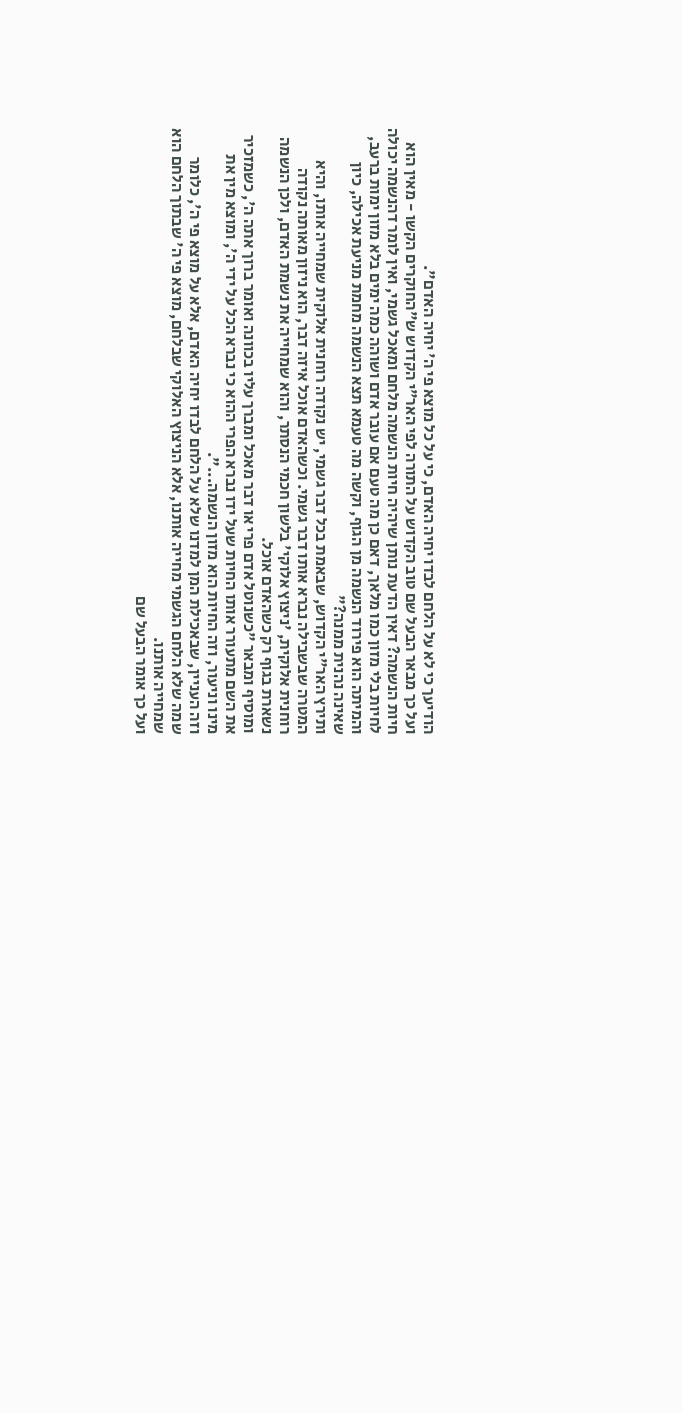הודיעך כי לא על הלחם לבדו יחיה האדם, כי על כל מוצא פי ה' יחיה האדם".
ועל כך מבאר הבעל שם טוב הקדוש על התורה לפי האר"י הקדוש ש"החוקרים הקשו - מאין הוא חיות הנשמה? דאין הדעת נותן שיהיה חיות הנשמה מלחם ומאכל גשמי, ואין לומר דהנשמה יכולה לחיות בלי מזון כמו מלאך, דאם כן מה טעם אם עובר אדם ושוהה כמה ימים בלא מזון ימות ברעב, והמיתה הוא פירוד הנשמה מן הגוף, וקשה מה טעמא תצא הנשמה מחמת מניעת אכילה, כיון שאינה נהנית ממנה?"
ותירץ האר"י הקדוש, שבאמת בכל דבר גשמי, יש נקודה רוחנית אלוקית שמחייה אותו, והיא המטרה שבשבילה נברא אותו דבר גשמי. וכשהאדם אוכל איזה דבר, הוא ניזון מאותה נקודה רוחנית אלוקית, 'ניצוץ אלוקי' בלשון חכמי הנסתר, והוא שמחייה את נשמת האדם, ולכן הנשמה נשארת בגוף רק כשהאדם אוכל.
ומוסיף ומבאר "כשנוטל אדם פרי או דבר מאכל ומברך עליו בכוונה ואומר ברוך אתה ה', כשמזכיר את השם מתעורר אותו החיות שעל ידו נברא הפרי ההוא כי נברא הכל על ידי ה', ומוצא מין את מינו וניעור, וזה החיות הוא מזון הנשמה...".
וזה העניין, שבאכילת המן למדנו שלא על הלחם לבדו יחיה האדם, אלא על מוצא פי ה', כלומר שמה שלא הלחם הגשמי מחייה אותנו, אלא הניצוץ האלוקי שבלחם, מוצא פי ה' שבתוך הלחם הוא שמחייה אותנו.
ועל כך אומר הבעל שם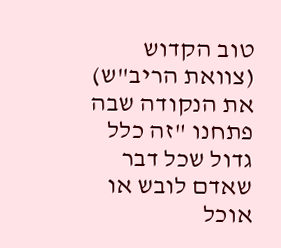טוב הקדוש (צוואת הריב"ש) את הנקודה שבה פתחנו "זה כלל גדול שכל דבר שאדם לובש או אוכל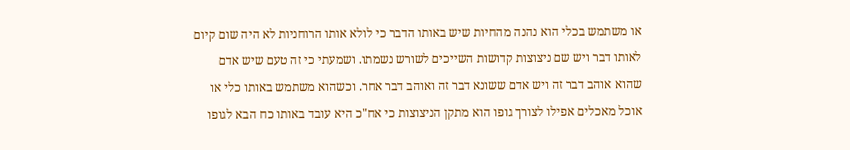או משתמש בכלי הוא נהנה מהחיות שיש באותו הדבר כי לולא אותו הרוחניות לא היה שום קיום לאותו דבר ויש שם ניצוצות קדושות השייכים לשורש נשמתו. ושמעתי כי זה טעם שיש אדם שהוא אוהב דבר זה ויש אדם ששונא דבר זה ואוהב דבר אחר. וכשהוא משתמש באותו כלי או אוכל מאכלים אפילו לצורך גופו הוא מתקן הניצוצות כי אח"כ היא עובד באותו כח הבא לגופו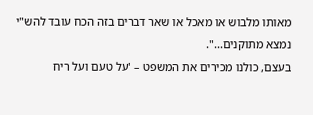מאותו מלבוש או מאכל או שאר דברים בזה הכח עובד להש"י נמצא מתוקנים...".
בעצם, כולנו מכירים את המשפט – 'על טעם ועל ריח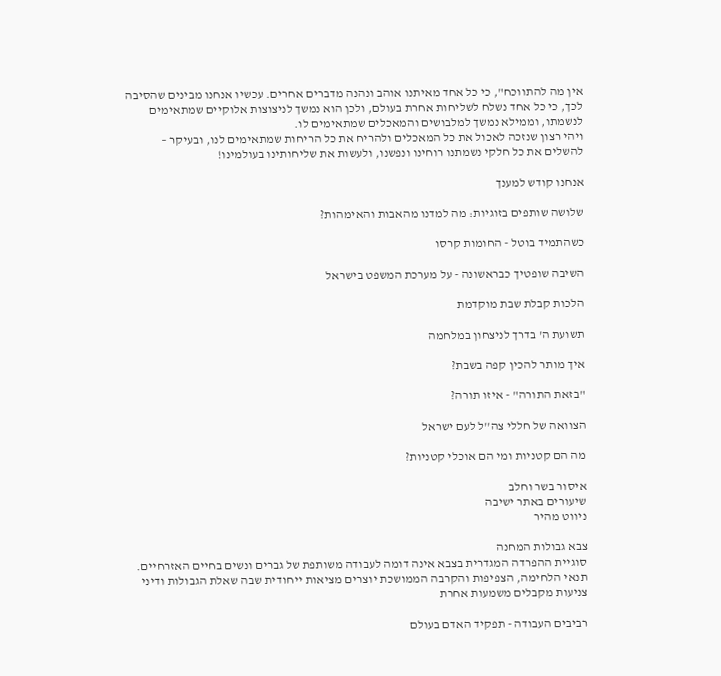אין מה להתווכח", כי כל אחד מאיתנו אוהב ונהנה מדברים אחרים. עכשיו אנחנו מבינים שהסיבה לכך, כי כל אחד נשלח לשליחות אחרת בעולם, ולכן הוא נמשך לניצוצות אלוקיים שמתאימים לנשמתו, וממילא נמשך למלבושים והמאכלים שמתאימים לו.
ויהי רצון שנזכה לאכול את כל המאכלים ולהריח את כל הריחות שמתאימים לנו, ובעיקר – להשלים את כל חלקי נשמתנו רוחינו ונפשנו, ולעשות את שליחותינו בעולמינו!

אנחנו קודש למענך

שלושה שותפים בזוגיות: מה למדנו מהאבות והאימהות?

כשהתמיד בוטל - החומות קרסו

השיבה שופטיך כבראשונה - על מערכת המשפט בישראל

הלכות קבלת שבת מוקדמת

תשועת ה' בדרך לניצחון במלחמה

איך מותר להכין קפה בשבת?

"בזאת התורה" - איזו תורה?

הצוואה של חללי צה''ל לעם ישראל

מה הם קטניות ומי הם אוכלי קטניות?

איסור בשר וחלב
שיעורים באתר ישיבה
ניווט מהיר

צבא גבולות המחנה
סוגיית ההפרדה המגדרית בצבא אינה דומה לעבודה משותפת של גברים ונשים בחיים האזרחיים. תנאי הלחימה, הצפיפות והקרבה הממושכת יוצרים מציאות ייחודית שבה שאלת הגבולות ודיני צניעות מקבלים משמעות אחרת

רביבים העבודה - תפקיד האדם בעולם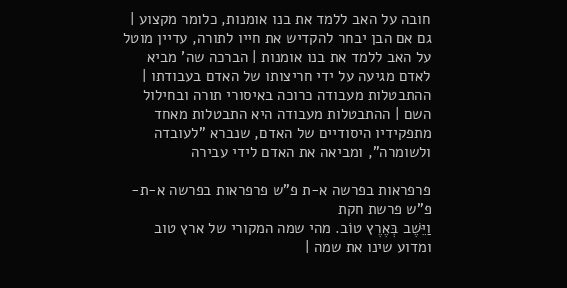חובה על האב ללמד את בנו אומנות, כלומר מקצוע | גם אם הבן יבחר להקדיש את חייו לתורה, עדיין מוטל על האב ללמד את בנו אומנות | הברכה שה' מביא לאדם מגיעה על ידי חריצותו של האדם בעבודתו | ההתבטלות מעבודה כרוכה באיסורי תורה ובחילול השם | ההתבטלות מעבודה היא התבטלות מאחד מתפקידיו היסודיים של האדם, שנברא "לעובדה ולשומרה", ומביאה את האדם לידי עבירה

פרפראות בפרשה א-ת פ"ש פרפראות בפרשה א-ת-פ"ש פרשת חקת
וַיֵּשֶׁב בְּאֶרֶץ טוֹב. מהי שמה המקורי של ארץ טוב ומדוע שינו את שמה |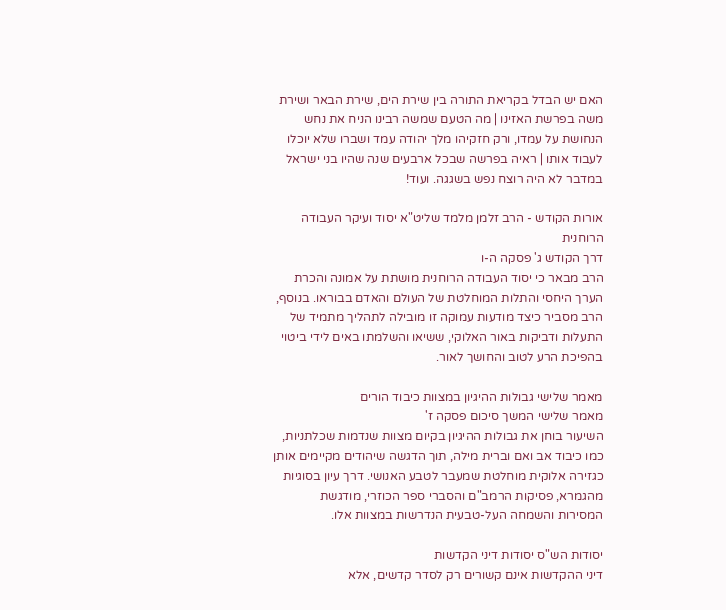האם יש הבדל בקריאת התורה בין שירת הים, שירת הבאר ושירת משה בפרשת האזינו | מה הטעם שמשה רבינו הניח את נחש הנחושת על עמדו, ורק חזקיהו מלך יהודה עמד ושברו שלא יוכלו לעבוד אותו | ראיה בפרשה שבכל ארבעים שנה שהיו בני ישראל במדבר לא היה רוצח נפש בשגגה. ועוד!

אורות הקודש - הרב זלמן מלמד שליט"א יסוד ועיקר העבודה הרוחנית
דרך הקודש ג' פסקה ה-ו
הרב מבאר כי יסוד העבודה הרוחנית מושתת על אמונה והכרת הערך היחסי והתלות המוחלטת של העולם והאדם בבוראו. בנוסף, הרב מסביר כיצד מודעות עמוקה זו מובילה לתהליך מתמיד של התעלות ודביקות באור האלוקי, ששיאו והשלמתו באים לידי ביטוי בהפיכת הרע לטוב והחושך לאור.

מאמר שלישי גבולות ההיגיון במצוות כיבוד הורים
מאמר שלישי המשך סיכום פסקה ז'
השיעור בוחן את גבולות ההיגיון בקיום מצוות שנדמות שכלתניות, כמו כיבוד אב ואם וברית מילה, תוך הדגשה שיהודים מקיימים אותן כגזירה אלוקית מוחלטת שמעבר לטבע האנושי. דרך עיון בסוגיות מהגמרא, פסיקות הרמב"ם והסברי ספר הכוזרי, מודגשת המסירות והשמחה העל-טבעית הנדרשות במצוות אלו.

יסודות הש"ס יסודות דיני הקדשות
דיני ההקדשות אינם קשורים רק לסדר קדשים, אלא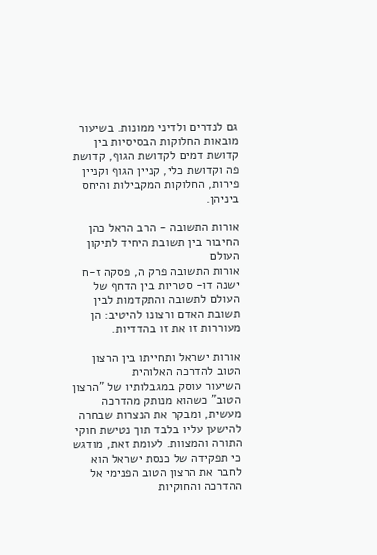גם לנדרים ולדיני ממונות. בשיעור מובאות החלוקות הבסיסיות בין קדושת דמים לקדושת הגוף, קדושת פה וקדושת כלי, קניין הגוף וקניין פירות, החלוקות המקבילות והיחס ביניהן.

אורות התשובה - הרב הראל כהן החיבור בין תשובת היחיד לתיקון העולם
אורות התשובה פרק ה, פסקה ז-ח
ישנה דו- סטריות בין הדחף של העולם לתשובה והתקדמות לבין תשובת האדם ורצונו להיטיב: הן מעוררות זו את זו בהדדיות.

אורות ישראל ותחייתו בין הרצון הטוב להדרכה האלוהית
השיעור עוסק במגבלותיו של "הרצון הטוב" כשהוא מנותק מהדרכה מעשית, ומבקר את הנצרות שבחרה להישען עליו בלבד תוך נטישת חוקי התורה והמצוות. לעומת זאת, מודגש כי תפקידה של כנסת ישראל הוא לחבר את הרצון הטוב הפנימי אל ההדרכה והחוקיות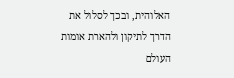האלוהית, ובכך לסלול את הדרך לתיקון ולהארת אומות העולם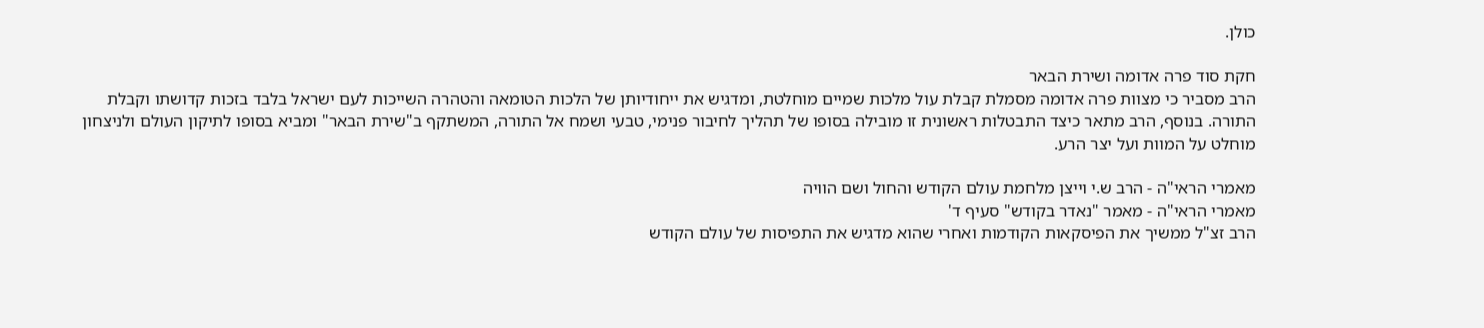כולן.

חקת סוד פרה אדומה ושירת הבאר
הרב מסביר כי מצוות פרה אדומה מסמלת קבלת עול מלכות שמיים מוחלטת, ומדגיש את ייחודיותן של הלכות הטומאה והטהרה השייכות לעם ישראל בלבד בזכות קדושתו וקבלת התורה. בנוסף, הרב מתאר כיצד התבטלות ראשונית זו מובילה בסופו של תהליך לחיבור פנימי, טבעי ושמח אל התורה, המשתקף ב"שירת הבאר" ומביא בסופו לתיקון העולם ולניצחון מוחלט על המוות ועל יצר הרע.

מאמרי הראי"ה - הרב ש.י וייצן מלחמת עולם הקודש והחול ושם הוויה
מאמרי הראי"ה - מאמר "נאדר בקודש" סעיף ד'
הרב זצ"ל ממשיך את הפיסקאות הקודמות ואחרי שהוא מדגיש את התפיסות של עולם הקודש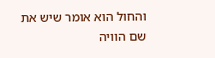והחול הוא אומר שיש את שם הוויה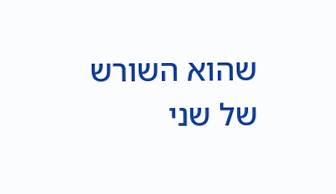שהוא השורש של שני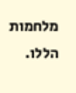מלחמות הללו.